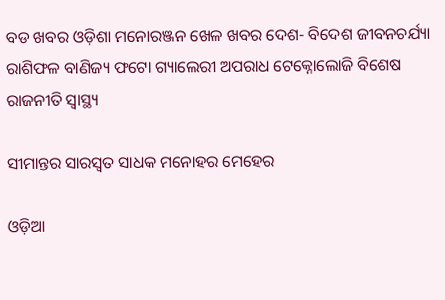ବଡ ଖବର ଓଡ଼ିଶା ମନୋରଞ୍ଜନ ଖେଳ ଖବର ଦେଶ- ବିଦେଶ ଜୀବନଚର୍ଯ୍ୟା ରାଶିଫଳ ବାଣିଜ୍ୟ ଫଟୋ ଗ୍ୟାଲେରୀ ଅପରାଧ ଟେକ୍ନୋଲୋଜି ବିଶେଷ ରାଜନୀତି ସ୍ଵାସ୍ଥ୍ୟ

ସୀମାନ୍ତର ସାରସ୍ୱତ ସାଧକ ମନୋହର ମେହେର

ଓଡ଼ିଆ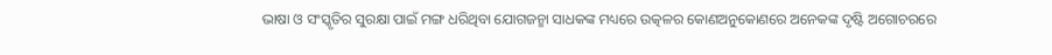ଭାଷା ଓ ସଂସ୍କୃତିର ସୁରକ୍ଷା ପାଇଁ ମଙ୍ଗ ଧରିଥିବା ଯୋଗଜନ୍ମା ସାଧକଙ୍କ ମଧ୍ୟରେ ଉତ୍କଳର କୋଣଅନୁକୋଣରେ ଅନେକଙ୍କ ଦୃଷ୍ଟି ଅଗୋଚରରେ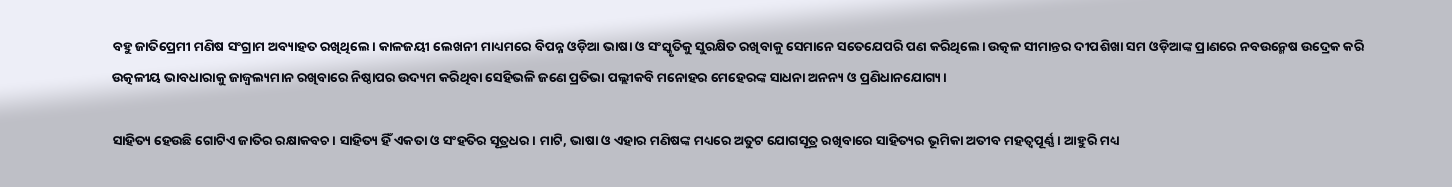ବହୁ ଜାତିପ୍ରେମୀ ମଣିଷ ସଂଗ୍ରାମ ଅବ୍ୟାହତ ରଖିଥିଲେ। କାଳଜୟୀ ଲେଖନୀ ମାଧ୍ୟମରେ ବିପନ୍ନ ଓଡ଼ିଆ ଭାଷା ଓ ସଂସ୍କୃତିକୁ ସୁରକ୍ଷିତ ରଖିବାକୁ ସେମାନେ ସତେଯେପରି ପଣ କରିଥିଲେ। ଉତ୍କଳ ସୀମାନ୍ତର ଦୀପଶିଖା ସମ ଓଡ଼ିଆଙ୍କ ପ୍ରାଣରେ ନବଉନ୍ମେଷ ଉଦ୍ରେକ କରି ଉତ୍କଳୀୟ ଭାବଧାରାକୁ ଜାଜ୍ବଲ୍ୟମାନ ରଖିବାରେ ନିଷ୍ଠାପର ଉଦ୍ୟମ କରିଥିବା ସେହିଭଳି ଜଣେ ପ୍ରତିଭା ପଲ୍ଲୀକବି ମନୋହର ମେହେରଙ୍କ ସାଧନା ଅନନ୍ୟ ଓ ପ୍ରଣିଧାନଯୋଗ୍ୟ।

ସାହିତ୍ୟ ହେଉଛି ଗୋଟିଏ ଜାତିର ରକ୍ଷାକବଚ। ସାହିତ୍ୟ ହିଁ ଏକତା ଓ ସଂହତିର ସୂତ୍ରଧର। ମାଟି, ଭାଷା ଓ ଏହାର ମଣିଷଙ୍କ ମଧ୍ୟରେ ଅତୁଟ ଯୋଗସୂତ୍ର ରଖିବାରେ ସାହିତ୍ୟର ଭୂମିକା ଅତୀବ ମହତ୍ୱପୂର୍ଣ୍ଣ। ଆହୁରି ମଧ୍ୟ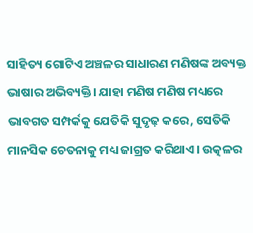ସାହିତ୍ୟ ଗୋଟିଏ ଅଞ୍ଚଳର ସାଧାରଣ ମଣିଷଙ୍କ ଅବ୍ୟକ୍ତ ଭାଷାର ଅଭିବ୍ୟକ୍ତି। ଯାହା ମଣିଷ ମଣିଷ ମଧ୍ୟରେ ଭାବଗତ ସମ୍ପର୍କକୁ ଯେତିକି ସୁଦୃଢ଼ କରେ, ସେତିକି ମାନସିକ ଚେତନାକୁ ମଧ୍ୟ ଜାଗ୍ରତ କରିଥାଏ। ଉତ୍କଳର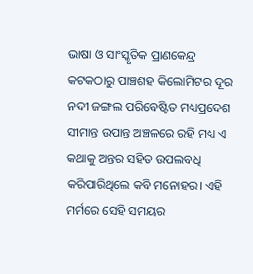ଭାଷା ଓ ସାଂସ୍କୃତିକ ପ୍ରାଣକେନ୍ଦ୍ର କଟକଠାରୁ ପାଞ୍ଚଶହ କିଲୋମିଟର ଦୂର ନଦୀ ଜଙ୍ଗଲ ପରିବେଷ୍ଟିତ ମଧ୍ୟପ୍ରଦେଶ ସୀମାନ୍ତ ଉପାନ୍ତ ଅଞ୍ଚଳରେ ରହି ମଧ୍ୟ ଏ କଥାକୁ ଅନ୍ତର ସହିତ ଉପଲବଧି କରିପାରିଥିଲେ କବି ମନୋହର। ଏହି ମର୍ମରେ ସେହି ସମୟର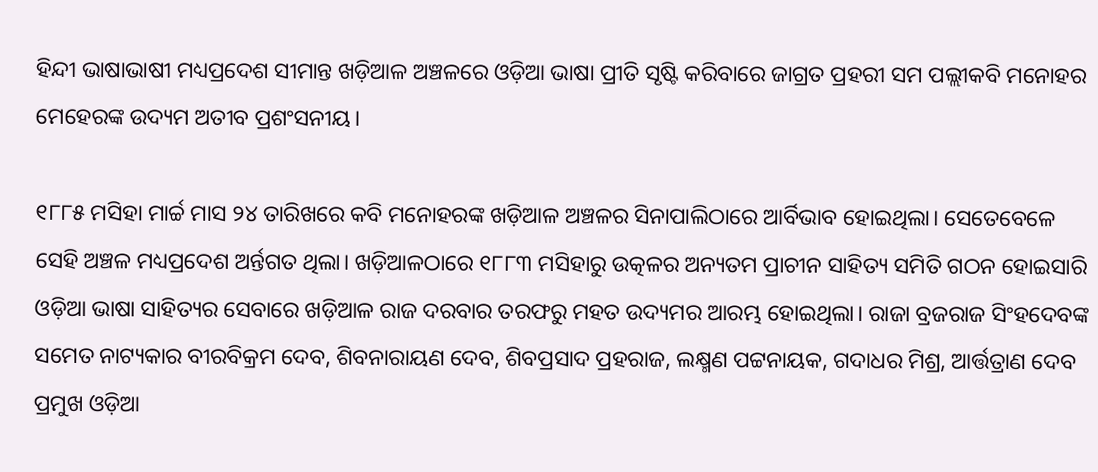ହିନ୍ଦୀ ଭାଷାଭାଷୀ ମଧ୍ୟପ୍ରଦେଶ ସୀମାନ୍ତ ଖଡ଼ିଆଳ ଅଞ୍ଚଳରେ ଓଡ଼ିଆ ଭାଷା ପ୍ରୀତି ସୃଷ୍ଟି କରିବାରେ ଜାଗ୍ରତ ପ୍ରହରୀ ସମ ପଲ୍ଲୀକବି ମନୋହର ମେହେରଙ୍କ ଉଦ୍ୟମ ଅତୀବ ପ୍ରଶଂସନୀୟ।

୧୮୮୫ ମସିହା ମାର୍ଚ୍ଚ ମାସ ୨୪ ତାରିଖରେ କବି ମନୋହରଙ୍କ ଖଡ଼ିଆଳ ଅଞ୍ଚଳର ସିନାପାଲିଠାରେ ଆର୍ବିଭାବ ହୋଇଥିଲା। ସେତେବେଳେ ସେହି ଅଞ୍ଚଳ ମଧ୍ୟପ୍ରଦେଶ ଅର୍ନ୍ତଗତ ଥିଲା। ଖଡ଼ିଆଳଠାରେ ୧୮୮୩ ମସିହାରୁ ଉତ୍କଳର ଅନ୍ୟତମ ପ୍ରାଚୀନ ସାହିତ୍ୟ ସମିତି ଗଠନ ହୋଇସାରି ଓଡ଼ିଆ ଭାଷା ସାହିତ୍ୟର ସେବାରେ ଖଡ଼ିଆଳ ରାଜ ଦରବାର ତରଫରୁ ମହତ ଉଦ୍ୟମର ଆରମ୍ଭ ହୋଇଥିଲା। ରାଜା ବ୍ରଜରାଜ ସିଂହଦେବଙ୍କ ସମେତ ନାଟ୍ୟକାର ବୀରବିକ୍ରମ ଦେବ, ଶିବନାରାୟଣ ଦେବ, ଶିବପ୍ରସାଦ ପ୍ରହରାଜ, ଲକ୍ଷ୍ମଣ ପଟ୍ଟନାୟକ, ଗଦାଧର ମିଶ୍ର, ଆର୍ତ୍ତତ୍ରାଣ ଦେବ ପ୍ରମୁଖ ଓଡ଼ିଆ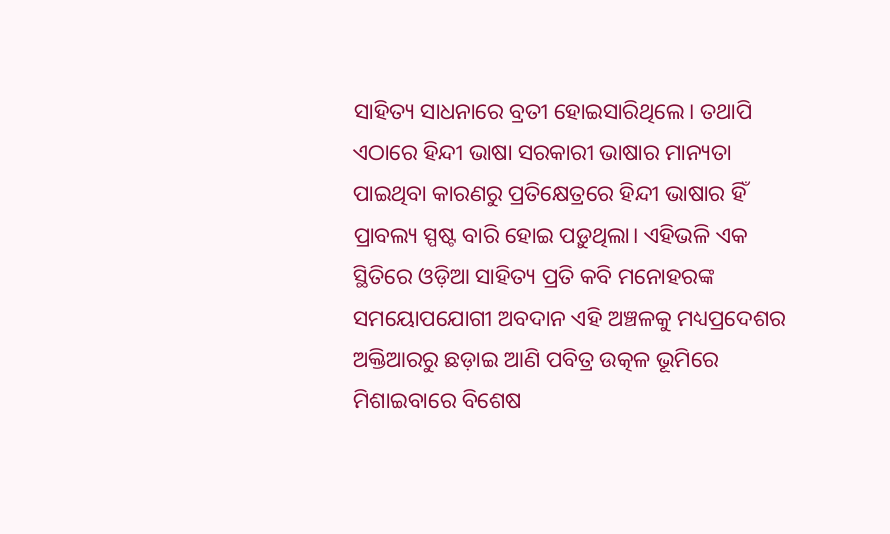ସାହିତ୍ୟ ସାଧନାରେ ବ୍ରତୀ ହୋଇସାରିଥିଲେ। ତଥାପି ଏଠାରେ ହିନ୍ଦୀ ଭାଷା ସରକାରୀ ଭାଷାର ମାନ୍ୟତା ପାଇଥିବା କାରଣରୁ ପ୍ରତିକ୍ଷେତ୍ରରେ ହିନ୍ଦୀ ଭାଷାର ହିଁ ପ୍ରାବଲ୍ୟ ସ୍ପଷ୍ଟ ବାରି ହୋଇ ପଡ଼ୁଥିଲା। ଏହିଭଳି ଏକ ସ୍ଥିତିରେ ଓଡ଼ିଆ ସାହିତ୍ୟ ପ୍ରତି କବି ମନୋହରଙ୍କ ସମୟୋପଯୋଗୀ ଅବଦାନ ଏହି ଅଞ୍ଚଳକୁ ମଧ୍ୟପ୍ରଦେଶର ଅକ୍ତିଆରରୁ ଛଡ଼ାଇ ଆଣି ପବିତ୍ର ଉତ୍କଳ ଭୂମିରେ ମିଶାଇବାରେ ବିଶେଷ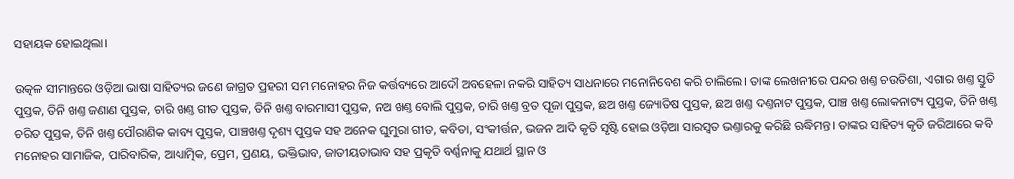ସହାୟକ ହୋଇଥିଲା।

ଉତ୍କଳ ସୀମାନ୍ତରେ ଓଡ଼ିଆ ଭାଷା ସାହିତ୍ୟର ଜଣେ ଜାଗ୍ରତ ପ୍ରହରୀ ସମ ମନୋହର ନିଜ କର୍ତ୍ତବ୍ୟରେ ଆଦୌ ଅବହେଳା ନକରି ସାହିତ୍ୟ ସାଧନାରେ ମନୋନିବେଶ କରି ଚାଲିଲେ। ତାଙ୍କ ଲେଖନୀରେ ପନ୍ଦର ଖଣ୍ତ ଚଉତିଶା, ଏଗାର ଖଣ୍ତ ସ୍ତୁତି ପୁସ୍ତକ, ତିନି ଖଣ୍ତ ଜଣାଣ ପୁସ୍ତକ, ଚାରି ଖଣ୍ତ ଗୀତ ପୁସ୍ତକ, ତିନି ଖଣ୍ତ ବାରମାସୀ ପୁସ୍ତକ, ନଅ ଖଣ୍ତ ବୋଲି ପୁସ୍ତକ, ଚାରି ଖଣ୍ତ ବ୍ରତ ପୂଜା ପୁସ୍ତକ, ଛଅ ଖଣ୍ତ ଜ୍ୟୋତିଷ ପୁସ୍ତକ, ଛଅ ଖଣ୍ତ ଦଣ୍ତନାଟ ପୁସ୍ତକ, ପାଞ୍ଚ ଖଣ୍ତ ଲୋକନାଟ୍ୟ ପୁସ୍ତକ, ତିନି ଖଣ୍ତ ଚରିତ ପୁସ୍ତକ, ତିନି ଖଣ୍ତ ପୌରାଣିକ କାବ୍ୟ ପୁସ୍ତକ, ପାଞ୍ଚଖଣ୍ତ ଦୃଶ୍ୟ ପୁସ୍ତକ ସହ ଅନେକ ଘୁମୁରା ଗୀତ, କବିତା, ସଂକୀର୍ତ୍ତନ, ଭଜନ ଆଦି କୃତି ସୃଷ୍ଟି ହୋଇ ଓଡ଼ିଆ ସାରସ୍ବତ ଭଣ୍ତାରକୁ କରିଛି ଋଦ୍ଧିମନ୍ତ। ତାଙ୍କର ସାହିତ୍ୟ କୃତି ଜରିଆରେ କବି ମନୋହର ସାମାଜିକ, ପାରିବାରିକ, ଆଧ୍ୟାତ୍ମିକ, ପ୍ରେମ, ପ୍ରଣୟ, ଭକ୍ତିଭାବ, ଜାତୀୟତାଭାବ ସହ ପ୍ରକୃତି ବର୍ଣ୍ଣନାକୁ ଯଥାର୍ଥ ସ୍ଥାନ ଓ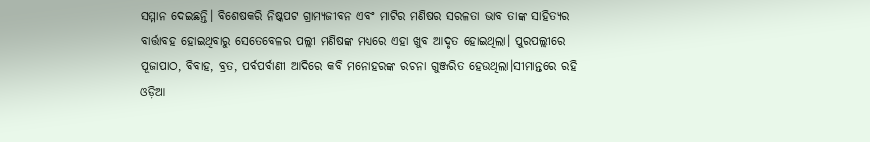ସମ୍ମାନ ଦେଇଛନ୍ତି। ବିଶେଷକରି ନିଷ୍କପଟ ଗ୍ରାମ୍ୟଜୀବନ ଏବଂ ମାଟିର ମଣିଷର ସରଳତା ଭାବ ତାଙ୍କ ସାହିତ୍ୟର ବାର୍ତ୍ତାବହ ହୋଇଥିବାରୁ ସେତେବେଳର ପଲ୍ଲୀ ମଣିଷଙ୍କ ମଧ୍ୟରେ ଏହା ଖୁବ ଆଦୃତ ହୋଇଥିଲା। ପୁରପଲ୍ଲୀରେ ପୂଜାପାଠ, ବିବାହ, ବ୍ରତ, ପର୍ବପର୍ବାଣୀ ଆଦିରେ କବି ମନୋହରଙ୍କ ରଚନା ଗୁଞ୍ଜରିତ ହେଉଥିଲା।ସୀମାନ୍ତରେ ରହି ଓଡ଼ିଆ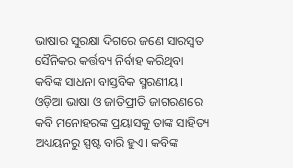ଭାଷାର ସୁରକ୍ଷା ଦିଗରେ ଜଣେ ସାରସ୍ୱତ ସୈନିକର କର୍ତ୍ତବ୍ୟ ନିର୍ବାହ କରିଥିବା କବିଙ୍କ ସାଧନା ବାସ୍ତବିକ ସ୍ମରଣୀୟ। ଓଡ଼ିଆ ଭାଷା ଓ ଜାତିପ୍ରୀତି ଜାଗରଣରେ କବି ମନୋହରଙ୍କ ପ୍ରୟାସକୁ ତାଙ୍କ ସାହିତ୍ୟ ଅଧ୍ୟୟନରୁ ସ୍ପଷ୍ଟ ବାରି ହୁଏ। କବିଙ୍କ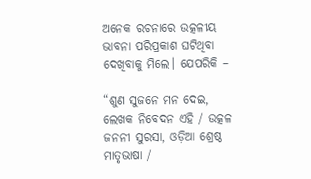ଅନେକ ରଚନାରେ ଉତ୍କଳୀୟ ଭାବନା ପରିପ୍ରକାଶ ଘଟିଥିବା ଦେଖିବାକୁ ମିଲେ। ଯେପରିକି –

“ଶୁଣ ସୁଜନେ ମନ ଦେଇ, ଲେଖକ ନିବେଦନ ଏହି / ଉତ୍କଳ ଜନନୀ ସୁରସା, ଓଡ଼ିଆ ଶ୍ରେଷ୍ଠ ମାତୃଭାଷା /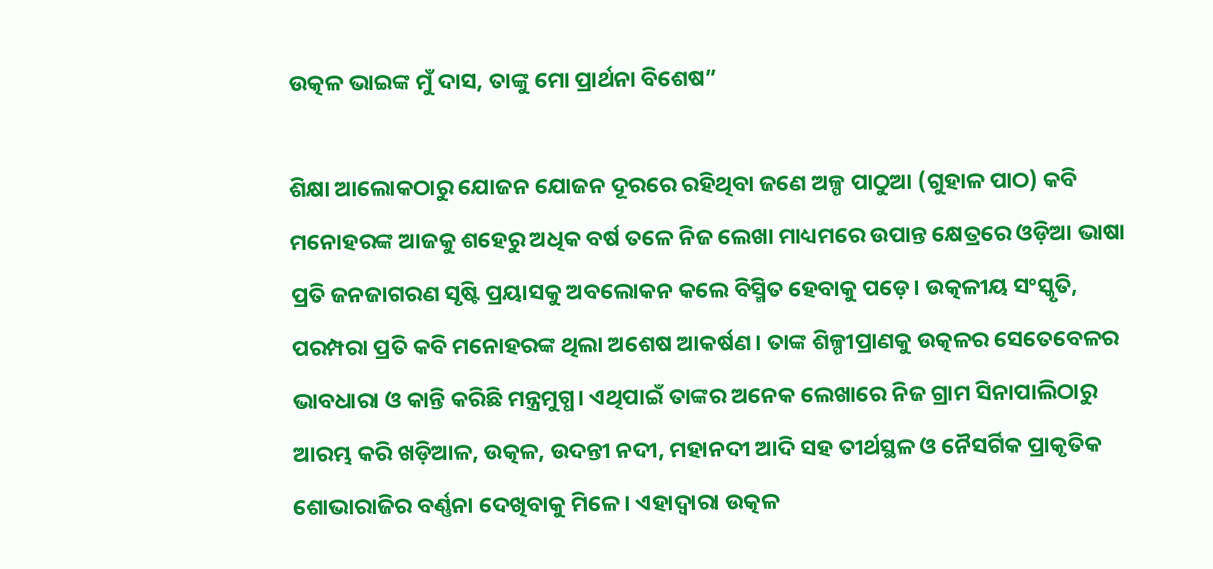ଉତ୍କଳ ଭାଇଙ୍କ ମୁଁ ଦାସ, ତାଙ୍କୁ ମୋ ପ୍ରାର୍ଥନା ବିଶେଷ”

ଶିକ୍ଷା ଆଲୋକଠାରୁ ଯୋଜନ ଯୋଜନ ଦୂରରେ ରହିଥିବା ଜଣେ ଅଳ୍ପ ପାଠୁଆ (ଗୁହାଳ ପାଠ) କବି ମନୋହରଙ୍କ ଆଜକୁ ଶହେରୁ ଅଧିକ ବର୍ଷ ତଳେ ନିଜ ଲେଖା ମାଧ୍ୟମରେ ଉପାନ୍ତ କ୍ଷେତ୍ରରେ ଓଡ଼ିଆ ଭାଷା ପ୍ରତି ଜନଜାଗରଣ ସୃଷ୍ଟି ପ୍ରୟାସକୁ ଅବଲୋକନ କଲେ ବିସ୍ମିତ ହେବାକୁ ପଡ଼େ। ଉତ୍କଳୀୟ ସଂସ୍କୃତି, ପରମ୍ପରା ପ୍ରତି କବି ମନୋହରଙ୍କ ଥିଲା ଅଶେଷ ଆକର୍ଷଣ। ତାଙ୍କ ଶିଳ୍ପୀପ୍ରାଣକୁ ଉତ୍କଳର ସେତେବେଳର ଭାବଧାରା ଓ କାନ୍ତି କରିଛି ମନ୍ତ୍ରମୁଗ୍ଧ। ଏଥିପାଇଁ ତାଙ୍କର ଅନେକ ଲେଖାରେ ନିଜ ଗ୍ରାମ ସିନାପାଲିଠାରୁ ଆରମ୍ଭ କରି ଖଡ଼ିଆଳ, ଉତ୍କଳ, ଉଦନ୍ତୀ ନଦୀ, ମହାନଦୀ ଆଦି ସହ ତୀର୍ଥସ୍ଥଳ ଓ ନୈସର୍ଗିକ ପ୍ରାକୃତିକ ଶୋଭାରାଜିର ବର୍ଣ୍ଣନା ଦେଖିବାକୁ ମିଳେ। ଏହାଦ୍ବାରା ଉତ୍କଳ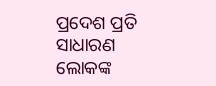ପ୍ରଦେଶ ପ୍ରତି ସାଧାରଣ ଲୋକଙ୍କ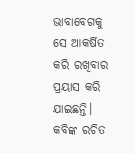ଭାବାବେଗକୁ ସେ ଆକର୍ଷିତ କରି ରଖିବାର ପ୍ରୟାସ କରି ଯାଇଛନ୍ତି। କବିଙ୍କ ରଚିତ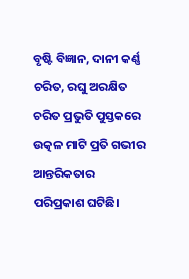ବୃଷ୍ଟି ବିଜ୍ଞାନ, ଦାନୀ କର୍ଣ୍ଣ ଚରିତ, ରଘୁ ଅରକ୍ଷିତ ଚରିତ ପ୍ରଭୁତି ପୁସ୍ତକରେ ଉତ୍କଳ ମାଟି ପ୍ରତି ଗଭୀର ଆନ୍ତରିକତାର ପରିପ୍ରକାଶ ଘଟିଛି।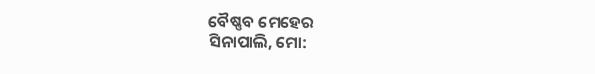ବୈଷ୍ଣବ ମେହେର
ସିନାପାଲି, ମୋ: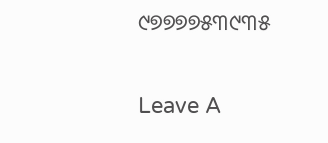୯୭୭୭୭୫୩୯୩୫

Leave A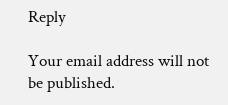Reply

Your email address will not be published.